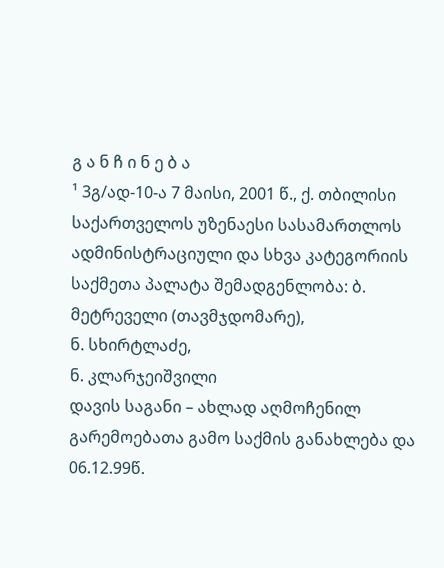გ ა ნ ჩ ი ნ ე ბ ა
¹ 3გ/ად-10-ა 7 მაისი, 2001 წ., ქ. თბილისი
საქართველოს უზენაესი სასამართლოს ადმინისტრაციული და სხვა კატეგორიის საქმეთა პალატა შემადგენლობა: ბ. მეტრეველი (თავმჯდომარე),
ნ. სხირტლაძე,
ნ. კლარჯეიშვილი
დავის საგანი – ახლად აღმოჩენილ გარემოებათა გამო საქმის განახლება და 06.12.99წ.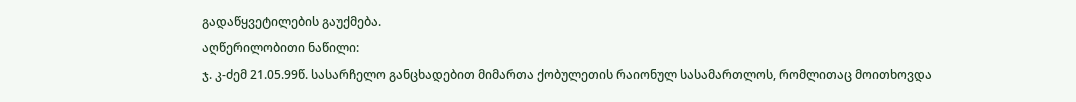გადაწყვეტილების გაუქმება.
აღწერილობითი ნაწილი:
ჯ. კ-ძემ 21.05.99წ. სასარჩელო განცხადებით მიმართა ქობულეთის რაიონულ სასამართლოს, რომლითაც მოითხოვდა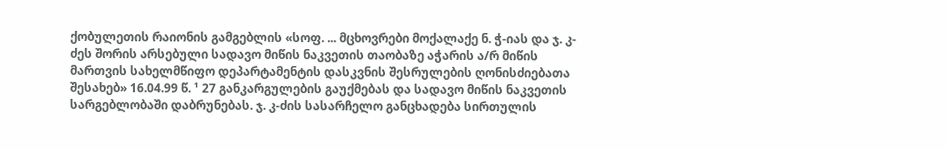ქობულეთის რაიონის გამგებლის «სოფ. ... მცხოვრები მოქალაქე ნ. ჭ-იას და ჯ. კ-ძეს შორის არსებული სადავო მიწის ნაკვეთის თაობაზე აჭარის ა/რ მიწის მართვის სახელმწიფო დეპარტამენტის დასკვნის შესრულების ღონისძიებათა შესახებ» 16.04.99 წ. ¹ 27 განკარგულების გაუქმებას და სადავო მიწის ნაკვეთის სარგებლობაში დაბრუნებას. ჯ. კ-ძის სასარჩელო განცხადება სირთულის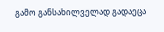გამო განსახილველად გადაეცა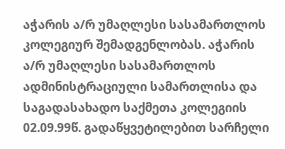აჭარის ა/რ უმაღლესი სასამართლოს კოლეგიურ შემადგენლობას. აჭარის ა/რ უმაღლესი სასამართლოს ადმინისტრაციული სამართლისა და საგადასახადო საქმეთა კოლეგიის 02.09.99წ. გადაწყვეტილებით სარჩელი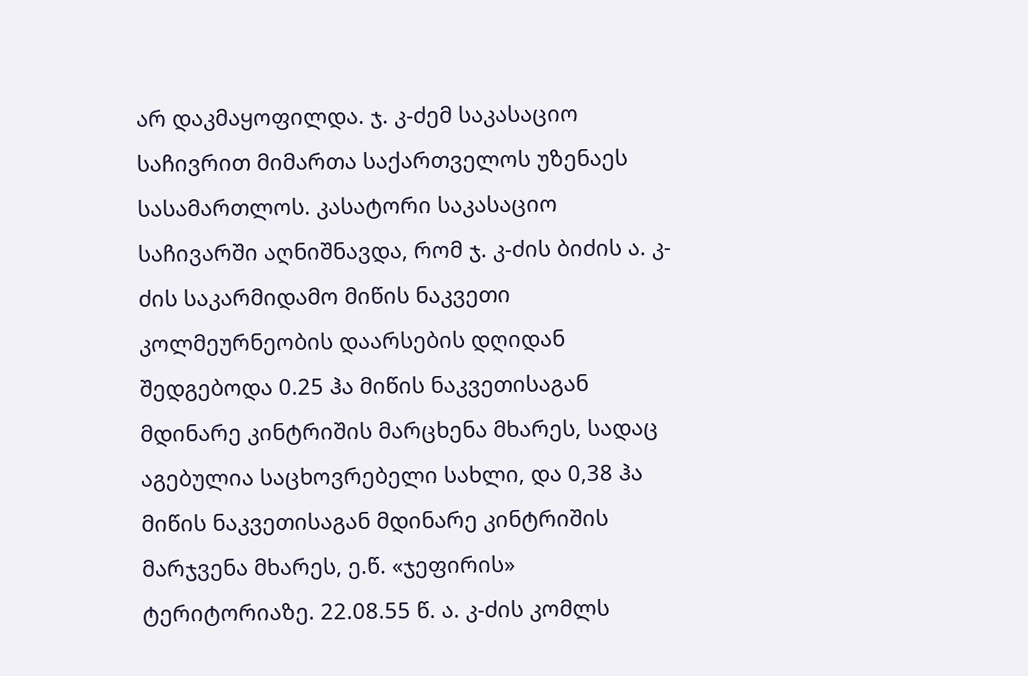არ დაკმაყოფილდა. ჯ. კ-ძემ საკასაციო საჩივრით მიმართა საქართველოს უზენაეს სასამართლოს. კასატორი საკასაციო საჩივარში აღნიშნავდა, რომ ჯ. კ-ძის ბიძის ა. კ-ძის საკარმიდამო მიწის ნაკვეთი კოლმეურნეობის დაარსების დღიდან შედგებოდა 0.25 ჰა მიწის ნაკვეთისაგან მდინარე კინტრიშის მარცხენა მხარეს, სადაც აგებულია საცხოვრებელი სახლი, და 0,38 ჰა მიწის ნაკვეთისაგან მდინარე კინტრიშის მარჯვენა მხარეს, ე.წ. «ჯეფირის» ტერიტორიაზე. 22.08.55 წ. ა. კ-ძის კომლს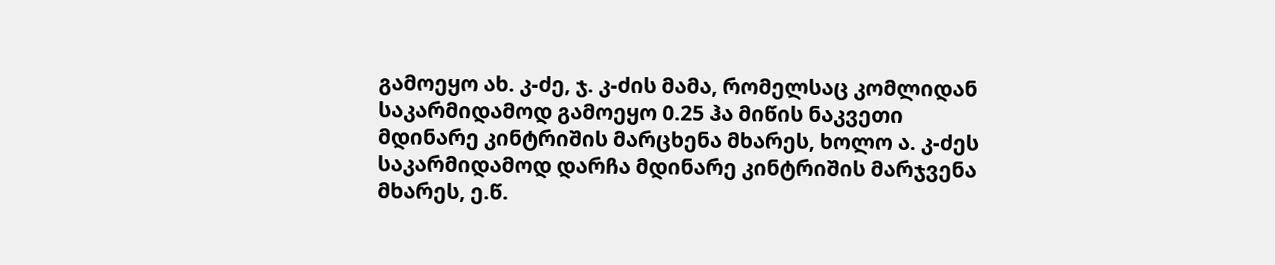გამოეყო ახ. კ-ძე, ჯ. კ-ძის მამა, რომელსაც კომლიდან საკარმიდამოდ გამოეყო 0.25 ჰა მიწის ნაკვეთი მდინარე კინტრიშის მარცხენა მხარეს, ხოლო ა. კ-ძეს საკარმიდამოდ დარჩა მდინარე კინტრიშის მარჯვენა მხარეს, ე.წ.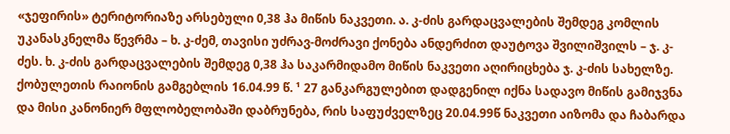«ჯეფირის» ტერიტორიაზე არსებული 0,38 ჰა მიწის ნაკვეთი. ა. კ-ძის გარდაცვალების შემდეგ კომლის უკანასკნელმა წევრმა – ხ. კ-ძემ, თავისი უძრავ-მოძრავი ქონება ანდერძით დაუტოვა შვილიშვილს – ჯ. კ-ძეს. ხ. კ-ძის გარდაცვალების შემდეგ 0,38 ჰა საკარმიდამო მიწის ნაკვეთი აღირიცხება ჯ. კ-ძის სახელზე.
ქობულეთის რაიონის გამგებლის 16.04.99 წ. ¹ 27 განკარგულებით დადგენილ იქნა სადავო მიწის გამიჯვნა და მისი კანონიერ მფლობელობაში დაბრუნება, რის საფუძველზეც 20.04.99წ ნაკვეთი აიზომა და ჩაბარდა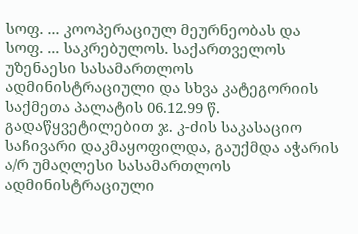სოფ. ... კოოპერაციულ მეურნეობას და სოფ. ... საკრებულოს. საქართველოს უზენაესი სასამართლოს ადმინისტრაციული და სხვა კატეგორიის საქმეთა პალატის 06.12.99 წ. გადაწყვეტილებით ჯ. კ-ძის საკასაციო საჩივარი დაკმაყოფილდა, გაუქმდა აჭარის ა/რ უმაღლესი სასამართლოს ადმინისტრაციული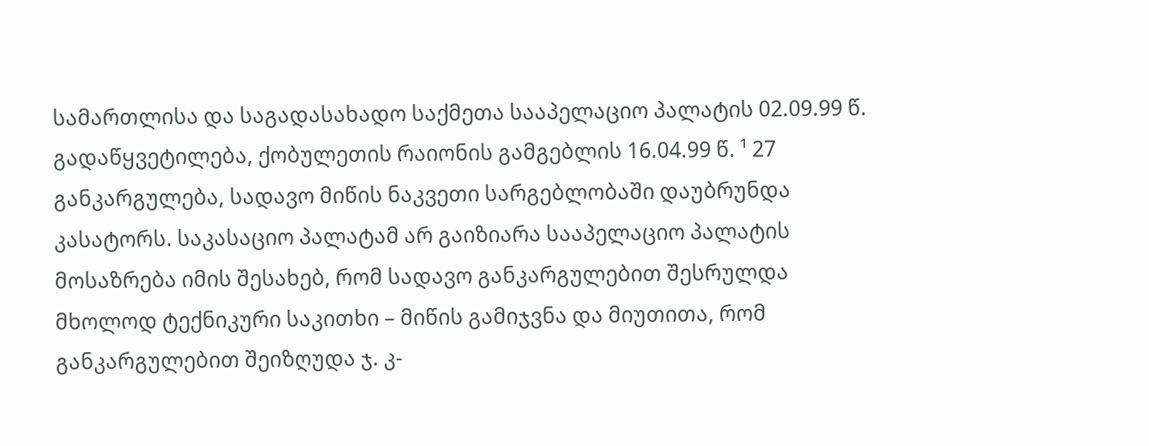სამართლისა და საგადასახადო საქმეთა სააპელაციო პალატის 02.09.99 წ. გადაწყვეტილება, ქობულეთის რაიონის გამგებლის 16.04.99 წ. ¹ 27 განკარგულება, სადავო მიწის ნაკვეთი სარგებლობაში დაუბრუნდა კასატორს. საკასაციო პალატამ არ გაიზიარა სააპელაციო პალატის მოსაზრება იმის შესახებ, რომ სადავო განკარგულებით შესრულდა მხოლოდ ტექნიკური საკითხი – მიწის გამიჯვნა და მიუთითა, რომ განკარგულებით შეიზღუდა ჯ. კ-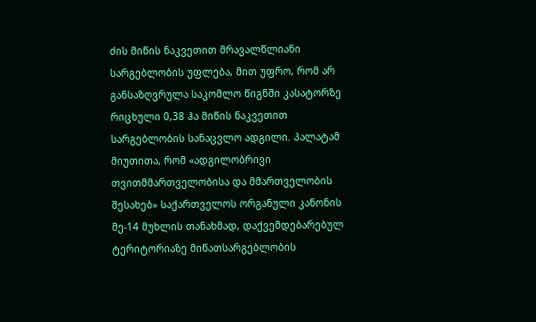ძის მიწის ნაკვეთით მრავალწლიანი სარგებლობის უფლება, მით უფრო, რომ არ განსაზღვრულა საკომლო წიგნში კასატორზე რიცხული 0,38 ჰა მიწის ნაკვეთით სარგებლობის სანაცვლო ადგილი. პალატამ მიუთითა, რომ «ადგილობრივი თვითმმართველობისა და მმართველობის შესახებ» საქართველოს ორგანული კანონის მე-14 მუხლის თანახმად, დაქვემდებარებულ ტერიტორიაზე მიწათსარგებლობის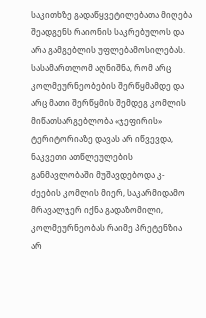საკითხზე გადაწყვეტილებათა მიღება შეადგენს რაიონის საკრებულოს და არა გამგებლის უფლებამოსილებას. სასამართლომ აღნიშნა, რომ არც კოლმეურნეობების შერწყმამდე და არც მათი შერწყმის შემდეგ კომლის მიწათსარგებლობა «ჯეფირის» ტერიტორიაზე დავას არ იწვევდა, ნაკვეთი ათწლეულების განმავლობაში მუშავდებოდა კ-ძეების კომლის მიერ, საკარმიდამო მრავალჯერ იქნა გადაზომილი, კოლმეურნეობას რაიმე პრეტენზია არ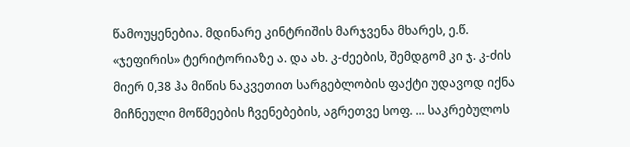წამოუყენებია. მდინარე კინტრიშის მარჯვენა მხარეს, ე.წ. «ჯეფირის» ტერიტორიაზე ა. და ახ. კ-ძეების, შემდგომ კი ჯ. კ-ძის მიერ 0,38 ჰა მიწის ნაკვეთით სარგებლობის ფაქტი უდავოდ იქნა მიჩნეული მოწმეების ჩვენებების, აგრეთვე სოფ. ... საკრებულოს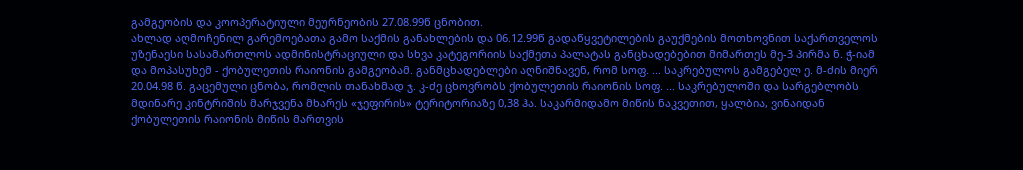გამგეობის და კოოპერატიული მეურნეობის 27.08.99წ ცნობით.
ახლად აღმოჩენილ გარემოებათა გამო საქმის განახლების და 06.12.99წ გადაწყვეტილების გაუქმების მოთხოვნით საქართველოს უზენაესი სასამართლოს ადმინისტრაციული და სხვა კატეგორიის საქმეთა პალატას განცხადებებით მიმართეს მე-3 პირმა ნ. ჭ-იამ და მოპასუხემ - ქობულეთის რაიონის გამგეობამ. განმცხადებლები აღნიშნავენ, რომ სოფ. ... საკრებულოს გამგებელ ე. მ-ძის მიერ 20.04.98 წ. გაცემული ცნობა, რომლის თანახმად ჯ. კ-ძე ცხოვრობს ქობულეთის რაიონის სოფ. ... საკრებულოში და სარგებლობს მდინარე კინტრიშის მარჯვენა მხარეს «ჯეფირის» ტერიტორიაზე 0,38 ჰა. საკარმიდამო მიწის ნაკვეთით, ყალბია, ვინაიდან ქობულეთის რაიონის მიწის მართვის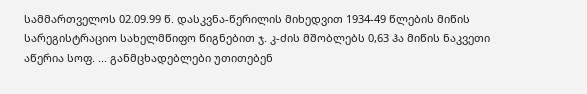სამმართველოს 02.09.99 წ. დასკვნა-წერილის მიხედვით 1934-49 წლების მიწის სარეგისტრაციო სახელმწიფო წიგნებით ჯ. კ-ძის მშობლებს 0,63 ჰა მიწის ნაკვეთი აწერია სოფ. ... განმცხადებლები უთითებენ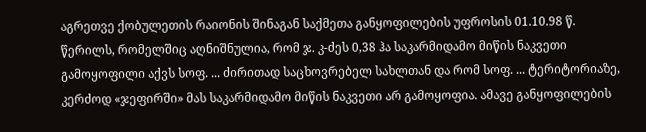აგრეთვე ქობულეთის რაიონის შინაგან საქმეთა განყოფილების უფროსის 01.10.98 წ. წერილს, რომელშიც აღნიშნულია, რომ ჯ. კ-ძეს 0,38 ჰა საკარმიდამო მიწის ნაკვეთი გამოყოფილი აქვს სოფ. ... ძირითად საცხოვრებელ სახლთან და რომ სოფ. ... ტერიტორიაზე, კერძოდ «ჯეფირში» მას საკარმიდამო მიწის ნაკვეთი არ გამოყოფია. ამავე განყოფილების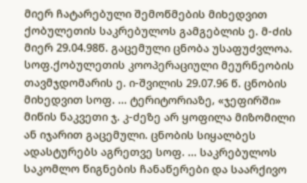მიერ ჩატარებული შემოწმების მიხედვით ქობულეთის საკრებულოს გამგებლის ე. მ-ძის მიერ 29.04.98წ. გაცემული ცნობა უსაფუძვლოა. სოფ.ქობულეთის კოოპერაციული მეურნეობის თავმჯდომარის ე. ი-შვილის 29.07.96 წ. ცნობის მიხედვით სოფ. ... ტერიტორიაზე, «ჯეფირში» მიწის ნაკვეთი ჯ. კ-ძეზე არ ყოფილა მიზომილი ან იჯარით გაცემული. ცნობის სიყალბეს ადასტურებს აგრეთვე სოფ. ... საკრებულოს საკომლო წიგნების ჩანაწერები და საარქივო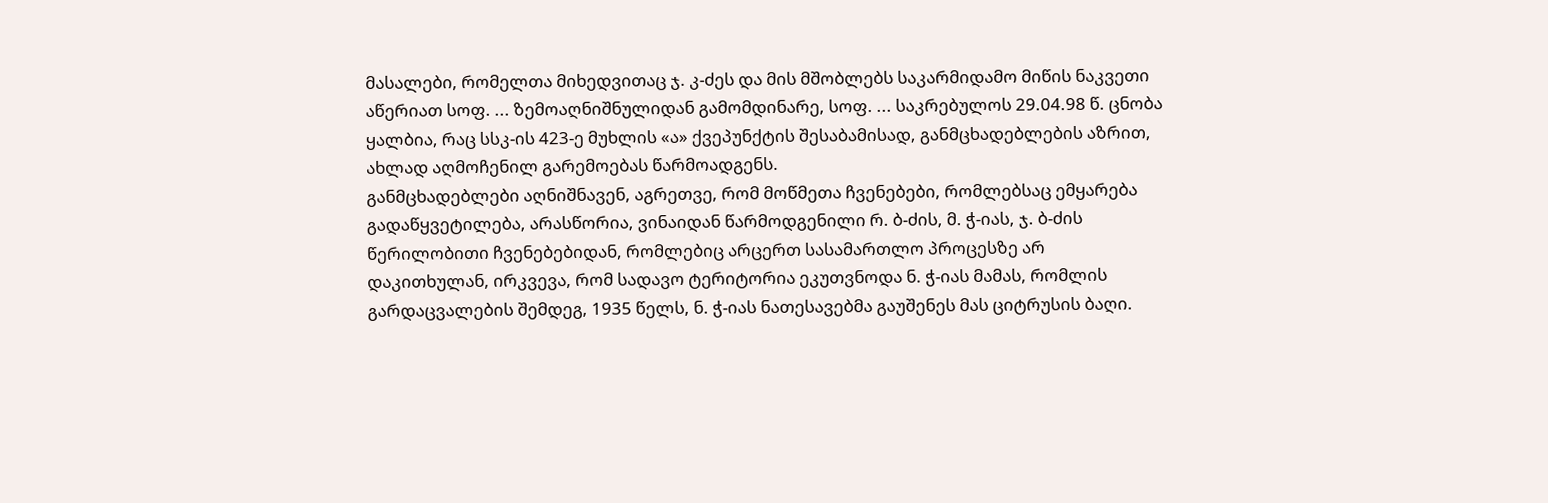მასალები, რომელთა მიხედვითაც ჯ. კ-ძეს და მის მშობლებს საკარმიდამო მიწის ნაკვეთი აწერიათ სოფ. ... ზემოაღნიშნულიდან გამომდინარე, სოფ. ... საკრებულოს 29.04.98 წ. ცნობა ყალბია, რაც სსკ-ის 423-ე მუხლის «ა» ქვეპუნქტის შესაბამისად, განმცხადებლების აზრით, ახლად აღმოჩენილ გარემოებას წარმოადგენს.
განმცხადებლები აღნიშნავენ, აგრეთვე, რომ მოწმეთა ჩვენებები, რომლებსაც ემყარება გადაწყვეტილება, არასწორია, ვინაიდან წარმოდგენილი რ. ბ-ძის, მ. ჭ-იას, ჯ. ბ-ძის წერილობითი ჩვენებებიდან, რომლებიც არცერთ სასამართლო პროცესზე არ დაკითხულან, ირკვევა, რომ სადავო ტერიტორია ეკუთვნოდა ნ. ჭ-იას მამას, რომლის გარდაცვალების შემდეგ, 1935 წელს, ნ. ჭ-იას ნათესავებმა გაუშენეს მას ციტრუსის ბაღი.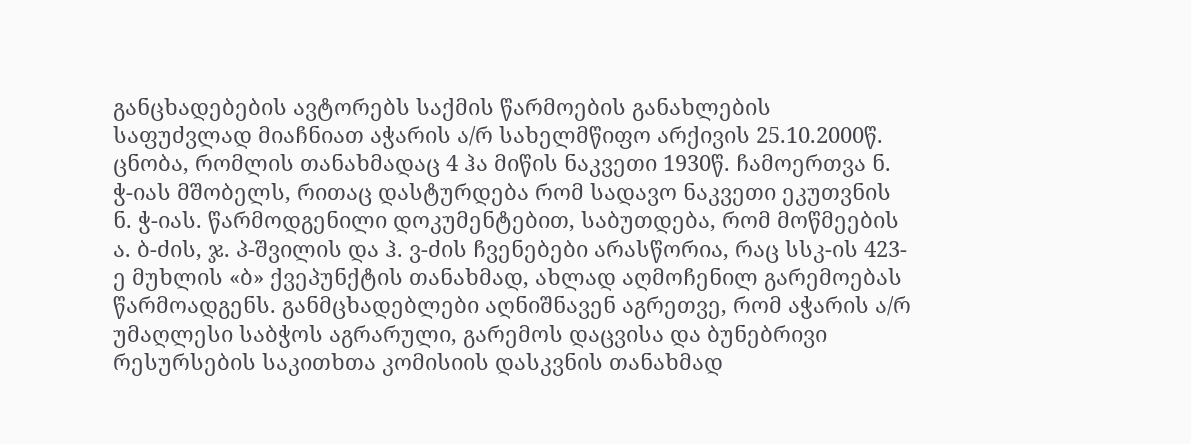განცხადებების ავტორებს საქმის წარმოების განახლების საფუძვლად მიაჩნიათ აჭარის ა/რ სახელმწიფო არქივის 25.10.2000წ. ცნობა, რომლის თანახმადაც 4 ჰა მიწის ნაკვეთი 1930წ. ჩამოერთვა ნ. ჭ-იას მშობელს, რითაც დასტურდება რომ სადავო ნაკვეთი ეკუთვნის ნ. ჭ-იას. წარმოდგენილი დოკუმენტებით, საბუთდება, რომ მოწმეების ა. ბ-ძის, ჯ. პ-შვილის და ჰ. ვ-ძის ჩვენებები არასწორია, რაც სსკ-ის 423-ე მუხლის «ბ» ქვეპუნქტის თანახმად, ახლად აღმოჩენილ გარემოებას წარმოადგენს. განმცხადებლები აღნიშნავენ აგრეთვე, რომ აჭარის ა/რ უმაღლესი საბჭოს აგრარული, გარემოს დაცვისა და ბუნებრივი რესურსების საკითხთა კომისიის დასკვნის თანახმად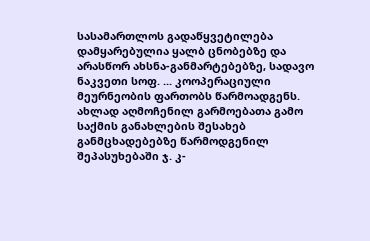სასამართლოს გადაწყვეტილება დამყარებულია ყალბ ცნობებზე და არასწორ ახსნა-განმარტებებზე, სადავო ნაკვეთი სოფ. ... კოოპერაციული მეურნეობის ფართობს წარმოადგენს.
ახლად აღმოჩენილ გარმოებათა გამო საქმის განახლების შესახებ განმცხადებებზე წარმოდგენილ შეპასუხებაში ჯ. კ-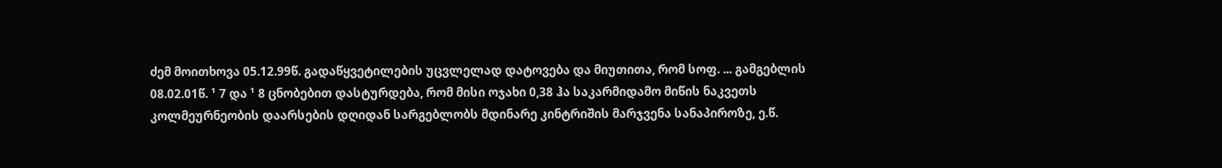ძემ მოითხოვა 05.12.99წ. გადაწყვეტილების უცვლელად დატოვება და მიუთითა, რომ სოფ. ... გამგებლის 08.02.01წ. ¹ 7 და ¹ 8 ცნობებით დასტურდება, რომ მისი ოჯახი 0,38 ჰა საკარმიდამო მიწის ნაკვეთს კოლმეურნეობის დაარსების დღიდან სარგებლობს მდინარე კინტრიშის მარჯვენა სანაპიროზე, ე.წ.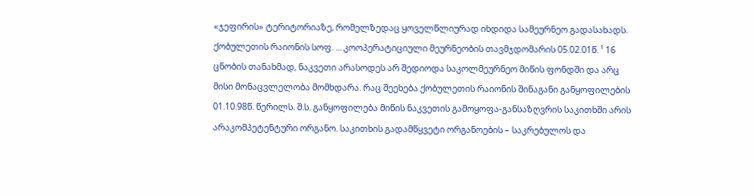«ჯეფირის» ტერიტორიაზე, რომელზედაც ყოველწლიურად იხდიდა სამეურნეო გადასახადს. ქობულეთის რაიონის სოფ. ... კოოპერატიციული მეურნეობის თავმჯდომარის 05.02.01წ. ¹ 16 ცნობის თანახმად, ნაკვეთი არასოდეს არ შედიოდა საკოლმეურნეო მიწის ფონდში და არც მისი მონაცვლელობა მომხდარა. რაც შეეხება ქობულეთის რაიონის შინაგანი განყოფილების 01.10.98წ. წერილს. შ.ს. განყოფილება მიწის ნაკვეთის გამოყოფა-განსაზღვრის საკითხში არის არაკომპეტენტური ორგანო. საკითხის გადამწყვეტი ორგანოების – საკრებულოს და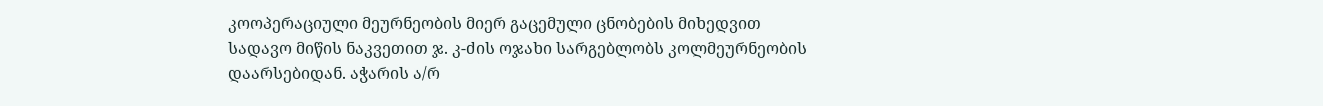კოოპერაციული მეურნეობის მიერ გაცემული ცნობების მიხედვით სადავო მიწის ნაკვეთით ჯ. კ-ძის ოჯახი სარგებლობს კოლმეურნეობის დაარსებიდან. აჭარის ა/რ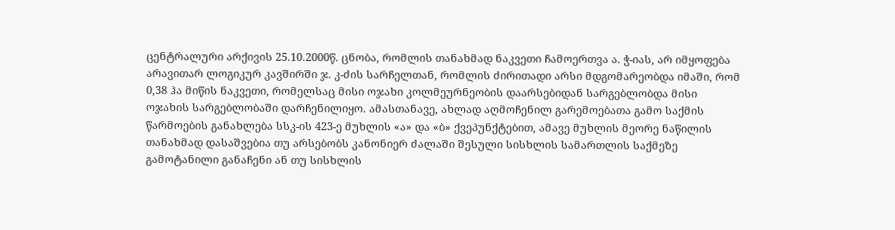ცენტრალური არქივის 25.10.2000წ. ცნობა, რომლის თანახმად ნაკვეთი ჩამოერთვა ა. ჭ-იას, არ იმყოფება არავითარ ლოგიკურ კავშირში ჯ. კ-ძის სარჩელთან, რომლის ძირითადი არსი მდგომარეობდა იმაში, რომ 0,38 ჰა მიწის ნაკვეთი, რომელსაც მისი ოჯახი კოლმეურნეობის დაარსებიდან სარგებლობდა მისი ოჯახის სარგებლობაში დარჩენილიყო. ამასთანავე, ახლად აღმოჩენილ გარემოებათა გამო საქმის წარმოების განახლება სსკ-ის 423-ე მუხლის «ა» და «ბ» ქვეპუნქტებით, ამავე მუხლის მეორე ნაწილის თანახმად დასაშვებია თუ არსებობს კანონიერ ძალაში შესული სისხლის სამართლის საქმეზე გამოტანილი განაჩენი ან თუ სისხლის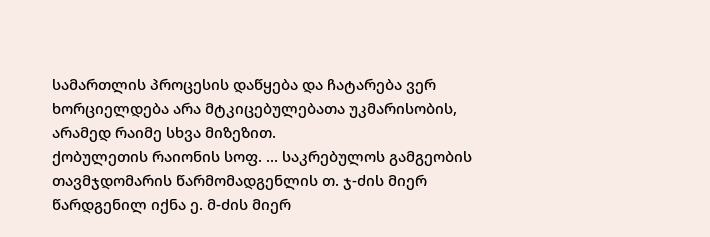სამართლის პროცესის დაწყება და ჩატარება ვერ ხორციელდება არა მტკიცებულებათა უკმარისობის, არამედ რაიმე სხვა მიზეზით.
ქობულეთის რაიონის სოფ. ... საკრებულოს გამგეობის თავმჯდომარის წარმომადგენლის თ. ჯ-ძის მიერ წარდგენილ იქნა ე. მ-ძის მიერ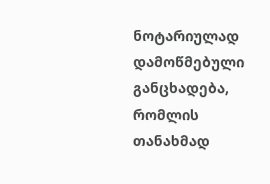ნოტარიულად დამოწმებული განცხადება, რომლის თანახმად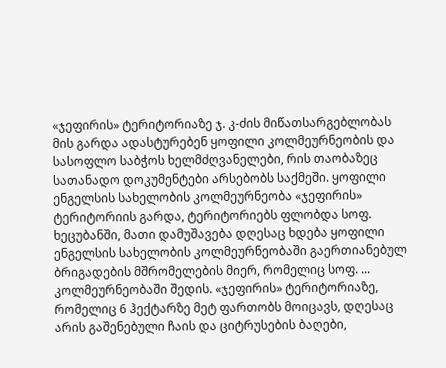«ჯეფირის» ტერიტორიაზე ჯ. კ-ძის მიწათსარგებლობას მის გარდა ადასტურებენ ყოფილი კოლმეურნეობის და სასოფლო საბჭოს ხელმძღვანელები, რის თაობაზეც სათანადო დოკუმენტები არსებობს საქმეში. ყოფილი ენგელსის სახელობის კოლმეურნეობა «ჯეფირის» ტერიტორიის გარდა, ტერიტორიებს ფლობდა სოფ. ხეცუბანში, მათი დამუშავება დღესაც ხდება ყოფილი ენგელსის სახელობის კოლმეურნეობაში გაერთიანებულ ბრიგადების მშრომელების მიერ, რომელიც სოფ. ... კოლმეურნეობაში შედის. «ჯეფირის» ტერიტორიაზე, რომელიც 6 ჰექტარზე მეტ ფართობს მოიცავს, დღესაც არის გაშენებული ჩაის და ციტრუსების ბაღები,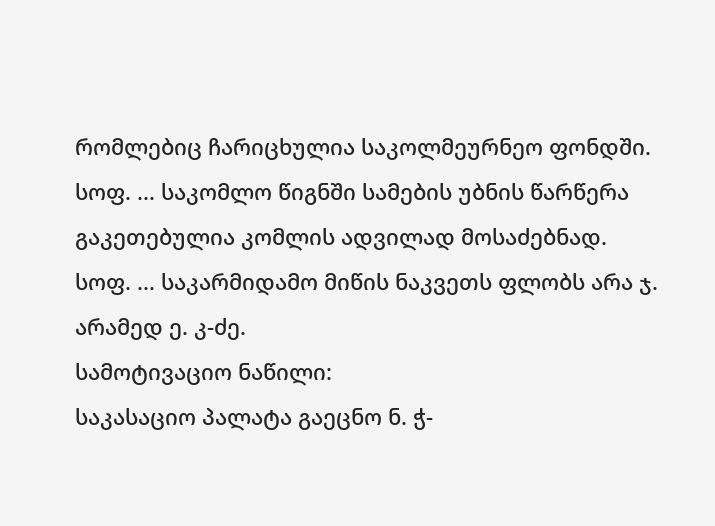რომლებიც ჩარიცხულია საკოლმეურნეო ფონდში. სოფ. ... საკომლო წიგნში სამების უბნის წარწერა გაკეთებულია კომლის ადვილად მოსაძებნად. სოფ. ... საკარმიდამო მიწის ნაკვეთს ფლობს არა ჯ. არამედ ე. კ-ძე.
სამოტივაციო ნაწილი:
საკასაციო პალატა გაეცნო ნ. ჭ-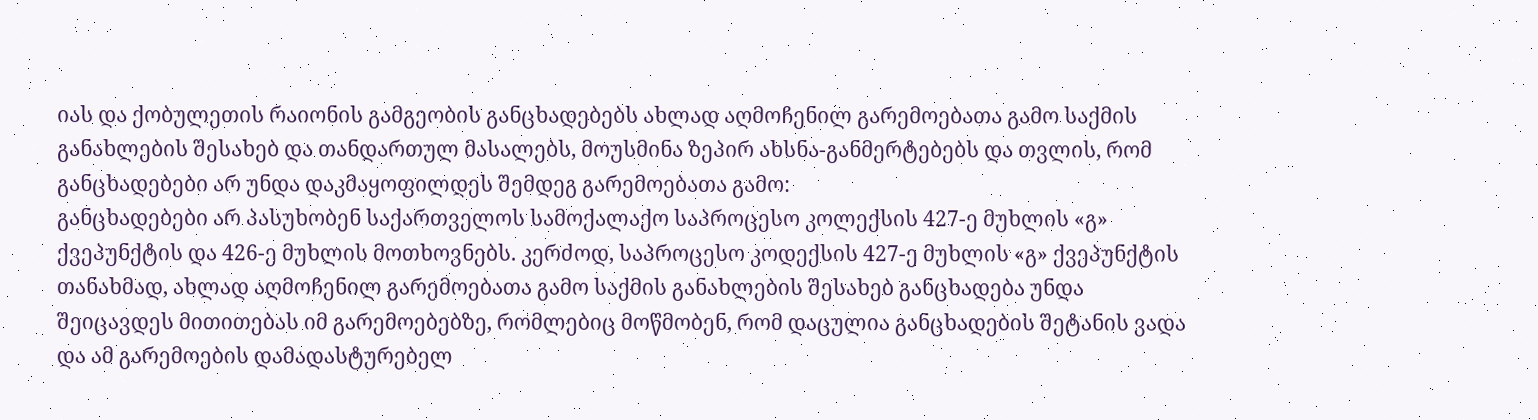იას და ქობულეთის რაიონის გამგეობის განცხადებებს ახლად აღმოჩენილ გარემოებათა გამო საქმის განახლების შესახებ და თანდართულ მასალებს, მოუსმინა ზეპირ ახსნა-განმერტებებს და თვლის, რომ განცხადებები არ უნდა დაკმაყოფილდეს შემდეგ გარემოებათა გამო:
განცხადებები არ პასუხობენ საქართველოს სამოქალაქო საპროცესო კოლექსის 427-ე მუხლის «გ» ქვეპუნქტის და 426-ე მუხლის მოთხოვნებს. კერძოდ, საპროცესო კოდექსის 427-ე მუხლის «გ» ქვეპუნქტის თანახმად, ახლად აღმოჩენილ გარემოებათა გამო საქმის განახლების შესახებ განცხადება უნდა შეიცავდეს მითითებას იმ გარემოებებზე, რომლებიც მოწმობენ, რომ დაცულია განცხადების შეტანის ვადა და ამ გარემოების დამადასტურებელ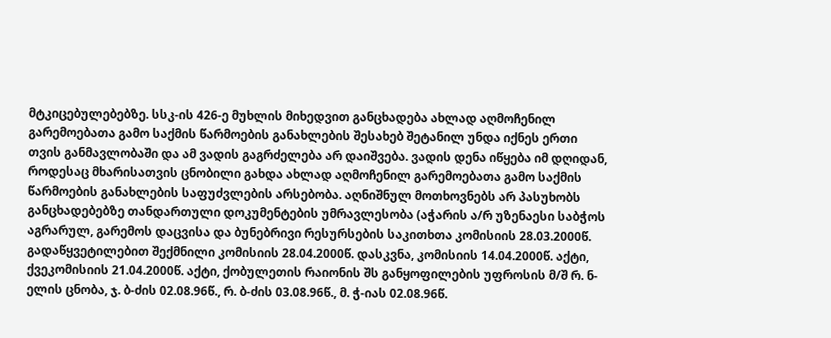მტკიცებულებებზე. სსკ-ის 426-ე მუხლის მიხედვით განცხადება ახლად აღმოჩენილ გარემოებათა გამო საქმის წარმოების განახლების შესახებ შეტანილ უნდა იქნეს ერთი თვის განმავლობაში და ამ ვადის გაგრძელება არ დაიშვება. ვადის დენა იწყება იმ დღიდან, როდესაც მხარისათვის ცნობილი გახდა ახლად აღმოჩენილ გარემოებათა გამო საქმის წარმოების განახლების საფუძვლების არსებობა. აღნიშნულ მოთხოვნებს არ პასუხობს განცხადებებზე თანდართული დოკუმენტების უმრავლესობა (აჭარის ა/რ უზენაესი საბჭოს აგრარულ, გარემოს დაცვისა და ბუნებრივი რესურსების საკითხთა კომისიის 28.03.2000წ. გადაწყვეტილებით შექმნილი კომისიის 28.04.2000წ. დასკვნა, კომისიის 14.04.2000წ. აქტი, ქვეკომისიის 21.04.2000წ. აქტი, ქობულეთის რაიონის შს განყოფილების უფროსის მ/შ რ. ნ-ელის ცნობა, ჯ. ბ-ძის 02.08.96წ., რ. ბ-ძის 03.08.96წ., მ. ჭ-იას 02.08.96წ.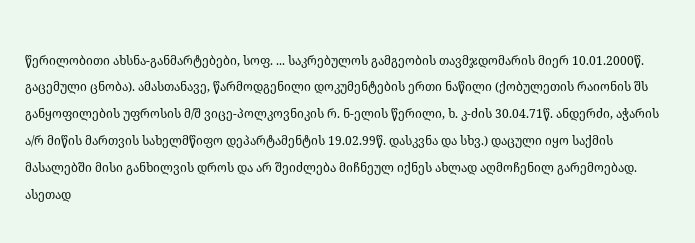წერილობითი ახსნა-განმარტებები, სოფ. ... საკრებულოს გამგეობის თავმჯდომარის მიერ 10.01.2000წ. გაცემული ცნობა). ამასთანავე, წარმოდგენილი დოკუმენტების ერთი ნაწილი (ქობულეთის რაიონის შს განყოფილების უფროსის მ/შ ვიცე-პოლკოვნიკის რ. ნ-ელის წერილი, ხ. კ-ძის 30.04.71წ. ანდერძი, აჭარის ა/რ მიწის მართვის სახელმწიფო დეპარტამენტის 19.02.99წ. დასკვნა და სხვ.) დაცული იყო საქმის მასალებში მისი განხილვის დროს და არ შეიძლება მიჩნეულ იქნეს ახლად აღმოჩენილ გარემოებად. ასეთად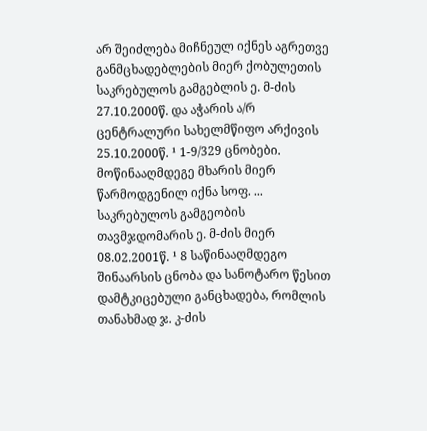არ შეიძლება მიჩნეულ იქნეს აგრეთვე განმცხადებლების მიერ ქობულეთის საკრებულოს გამგებლის ე. მ-ძის 27.10.2000წ. და აჭარის ა/რ ცენტრალური სახელმწიფო არქივის 25.10.2000წ. ¹ 1-9/329 ცნობები. მოწინააღმდეგე მხარის მიერ წარმოდგენილ იქნა სოფ. ... საკრებულოს გამგეობის თავმჯდომარის ე. მ-ძის მიერ 08.02.2001წ. ¹ 8 საწინააღმდეგო შინაარსის ცნობა და სანოტარო წესით დამტკიცებული განცხადება, რომლის თანახმად ჯ. კ-ძის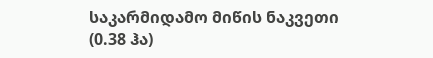საკარმიდამო მიწის ნაკვეთი (0.38 ჰა)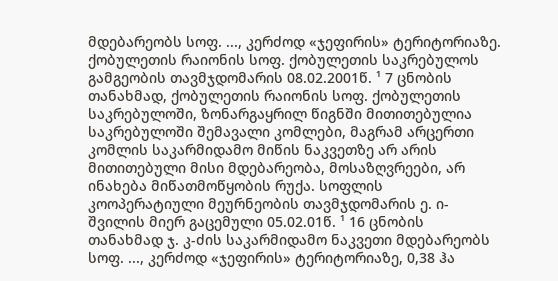მდებარეობს სოფ. ..., კერძოდ «ჯეფირის» ტერიტორიაზე. ქობულეთის რაიონის სოფ. ქობულეთის საკრებულოს გამგეობის თავმჯდომარის 08.02.2001წ. ¹ 7 ცნობის თანახმად, ქობულეთის რაიონის სოფ. ქობულეთის საკრებულოში, ზონარგაყრილ წიგნში მითითებულია საკრებულოში შემავალი კომლები, მაგრამ არცერთი კომლის საკარმიდამო მიწის ნაკვეთზე არ არის მითითებული მისი მდებარეობა, მოსაზღვრეები, არ ინახება მიწათმოწყობის რუქა. სოფლის კოოპერატიული მეურნეობის თავმჯდომარის ე. ი-შვილის მიერ გაცემული 05.02.01წ. ¹ 16 ცნობის თანახმად ჯ. კ-ძის საკარმიდამო ნაკვეთი მდებარეობს სოფ. ..., კერძოდ «ჯეფირის» ტერიტორიაზე, 0,38 ჰა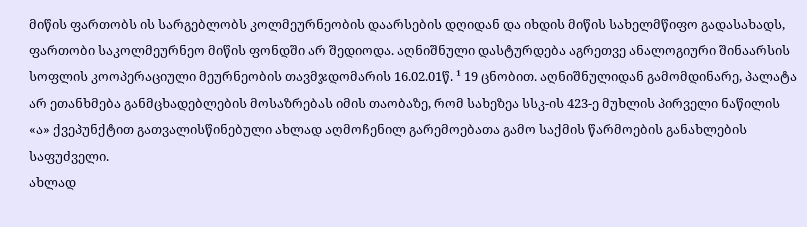მიწის ფართობს ის სარგებლობს კოლმეურნეობის დაარსების დღიდან და იხდის მიწის სახელმწიფო გადასახადს, ფართობი საკოლმეურნეო მიწის ფონდში არ შედიოდა. აღნიშნული დასტურდება აგრეთვე ანალოგიური შინაარსის სოფლის კოოპერაციული მეურნეობის თავმჯდომარის 16.02.01წ. ¹ 19 ცნობით. აღნიშნულიდან გამომდინარე, პალატა არ ეთანხმება განმცხადებლების მოსაზრებას იმის თაობაზე, რომ სახეზეა სსკ-ის 423-ე მუხლის პირველი ნაწილის «ა» ქვეპუნქტით გათვალისწინებული ახლად აღმოჩენილ გარემოებათა გამო საქმის წარმოების განახლების საფუძველი.
ახლად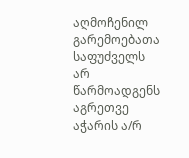აღმოჩენილ გარემოებათა საფუძველს არ წარმოადგენს აგრეთვე აჭარის ა/რ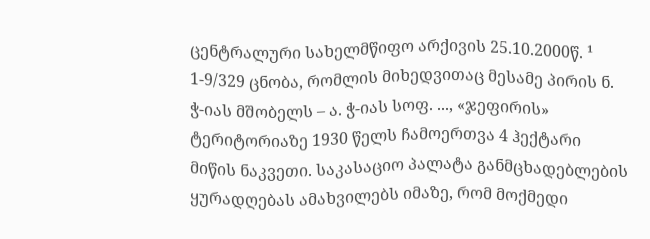ცენტრალური სახელმწიფო არქივის 25.10.2000წ. ¹ 1-9/329 ცნობა, რომლის მიხედვითაც მესამე პირის ნ. ჭ-იას მშობელს – ა. ჭ-იას სოფ. ..., «ჯეფირის» ტერიტორიაზე 1930 წელს ჩამოერთვა 4 ჰექტარი მიწის ნაკვეთი. საკასაციო პალატა განმცხადებლების ყურადღებას ამახვილებს იმაზე, რომ მოქმედი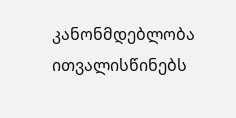კანონმდებლობა ითვალისწინებს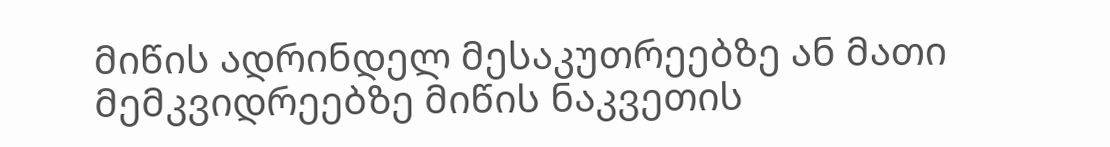მიწის ადრინდელ მესაკუთრეებზე ან მათი მემკვიდრეებზე მიწის ნაკვეთის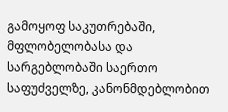გამოყოფ საკუთრებაში, მფლობელობასა და სარგებლობაში საერთო საფუძველზე, კანონმდებლობით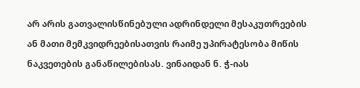არ არის გათვალისწინებული ადრინდელი მესაკუთრეების ან მათი მემკვიდრეებისათვის რაიმე უპირატესობა მიწის ნაკვეთების განაწილებისას. ვინაიდან ნ. ჭ-იას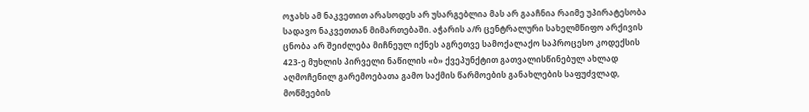ოჯახს ამ ნაკვეთით არასოდეს არ უსარგებლია მას არ გააჩნია რაიმე უპირატესობა სადავო ნაკვეთთან მიმართებაში. აჭარის ა/რ ცენტრალური სახელმწიფო არქივის ცნობა არ შეიძლება მიჩნეულ იქნეს აგრეთვე სამოქალაქო საპროცესო კოდექსის 423-ე მუხლის პირველი ნაწილის «ბ» ქვეპუნქტით გათვალისწინებულ ახლად აღმოჩენილ გარემოებათა გამო საქმის წარმოების განახლების საფუძვლად, მოწმეების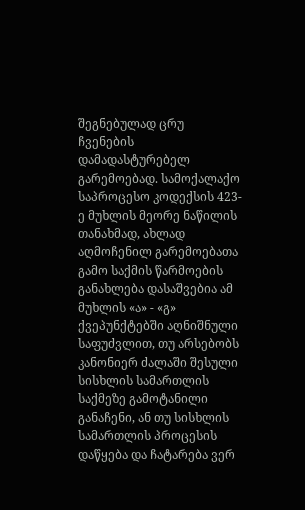შეგნებულად ცრუ ჩვენების დამადასტურებელ გარემოებად. სამოქალაქო საპროცესო კოდექსის 423-ე მუხლის მეორე ნაწილის თანახმად, ახლად აღმოჩენილ გარემოებათა გამო საქმის წარმოების განახლება დასაშვებია ამ მუხლის «ა» - «გ» ქვეპუნქტებში აღნიშნული საფუძვლით, თუ არსებობს კანონიერ ძალაში შესული სისხლის სამართლის საქმეზე გამოტანილი განაჩენი, ან თუ სისხლის სამართლის პროცესის დაწყება და ჩატარება ვერ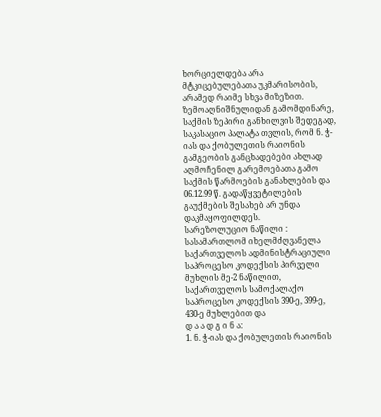ხორციელდება არა მტკიცებულებათა უკმარისობის, არამედ რაიმე სხვა მიზეზით.
ზემოაღნიშნულიდან გამომდინარე, საქმის ზეპირი განხილვის შედეგად, საკასაციო პალატა თვლის, რომ ნ. ჭ-იას და ქობულეთის რაიონის გამგეობის განცხადებები ახლად აღმოჩენილ გარემოებათა გამო საქმის წარმოების განახლების და 06.12.99 წ. გადაწყვეტილების გაუქმების შესახებ არ უნდა დაკმაყოფილდეს.
სარეზოლუციო ნაწილი :
სასამართლომ იხელმძღვანელა საქართველოს ადმინისტრაციული საპროცესო კოდექსის პირველი მუხლის მე-2 ნაწილით, საქართველოს სამოქალაქო საპროცესო კოდექსის 390-ე, 399-ე, 430-ე მუხლებით და
დ ა ა დ გ ი ნ ა:
1. ნ. ჭ-იას და ქობულეთის რაიონის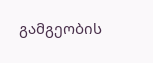გამგეობის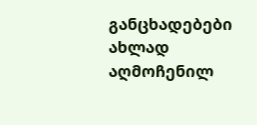განცხადებები ახლად აღმოჩენილ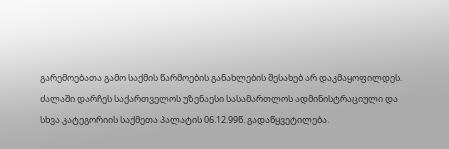გარემოებათა გამო საქმის წარმოების განახლების შესახებ არ დაკმაყოფილდეს. ძალაში დარჩეს საქართველოს უზენაესი სასამართლოს ადმინისტრაციული და სხვა კატეგორიის საქმეთა პალატის 06.12.99წ. გადაწყვეტილება.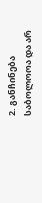2. განჩინება საბოლოოა და არ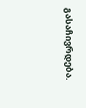გასაჩივრდება.